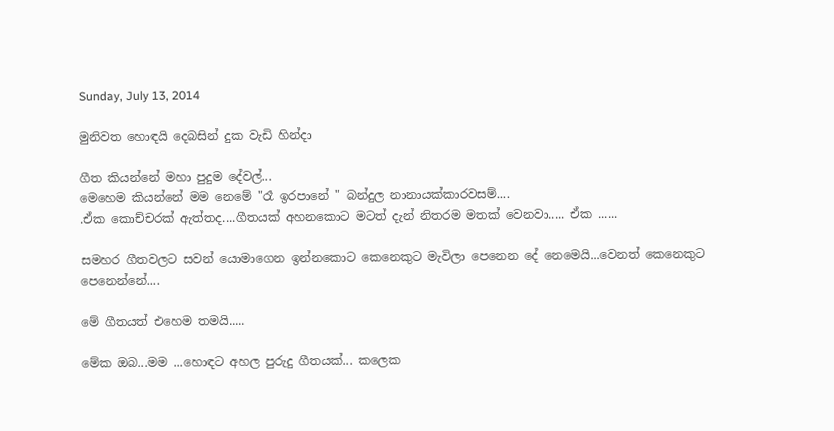Sunday, July 13, 2014

මුනිවත හොඳයි දෙබසින් දුක වැඩි හින්දා

ගීත කියන්නේ මහා පුදුම දේවල්...
මෙහෙම කියන්නේ මම නෙමේ "රෑ ඉරපානේ " බන්දුල නානායක්කාරවසම්....
.ඒක කොච්චරක් ඇත්තද....ගීතයක් අහනකොට මටත් දැන් නිතරම මතක් වෙනවා..... ඒක ......

සමහර ගීතවලට සවන් යොමාගෙන ඉන්නකොට කෙනෙකුට මැවිලා පෙනෙන දේ නෙමෙයි...වෙනත් කෙනෙකුට පෙනෙන්නේ....

මේ ගීතයත් එහෙම තමයි.....

මේක ඔබ...මම ...හොඳට අහල පුරුදු ගීතයක්... කලෙක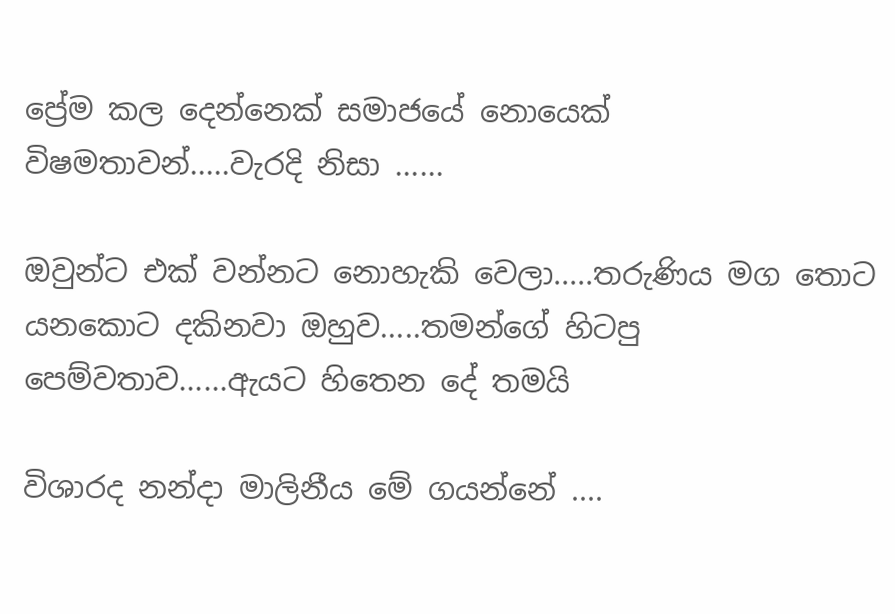ප්‍රේම කල දෙන්නෙක් සමාජයේ නොයෙක් විෂමතාවන්.....වැරදි නිසා ......

ඔවුන්ට එක් වන්නට නොහැකි වෙලා.....තරුණිය මග තොට යනකොට දකිනවා ඔහුව.....තමන්ගේ හිටපු පෙම්වතාව......ඇයට හිතෙන දේ තමයි

විශාරද නන්දා මාලිනීය මේ ගයන්නේ ....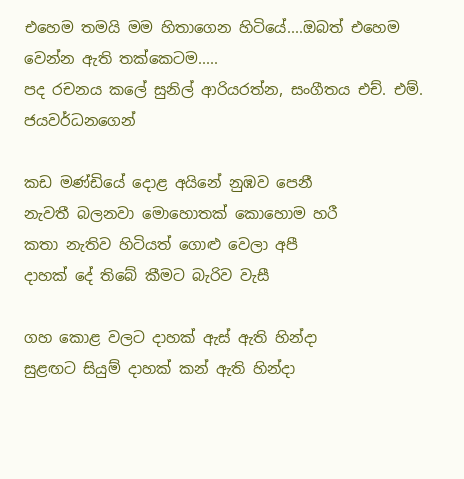එහෙම තමයි මම හිතාගෙන හිටියේ....ඔබත් එහෙම වෙන්න ඇති තක්කෙටම.....
පද රචනය කලේ සුනිල් ආරියරත්න, සංගීතය එච්. එම්. ජයවර්ධනගෙන්

කඩ මණ්ඩියේ දොළ අයිනේ නුඹව පෙනී
නැවතී බලනවා මොහොතක් කොහොම හරී
කතා නැතිව හිටියත් ගොළු වෙලා අපී
දාහක් දේ තිබේ කීමට බැරිව වැසී

ගහ කොළ වලට දාහක් ඇස් ඇති හින්දා
සුළඟට සියුම් දාහක් කන් ඇති හින්දා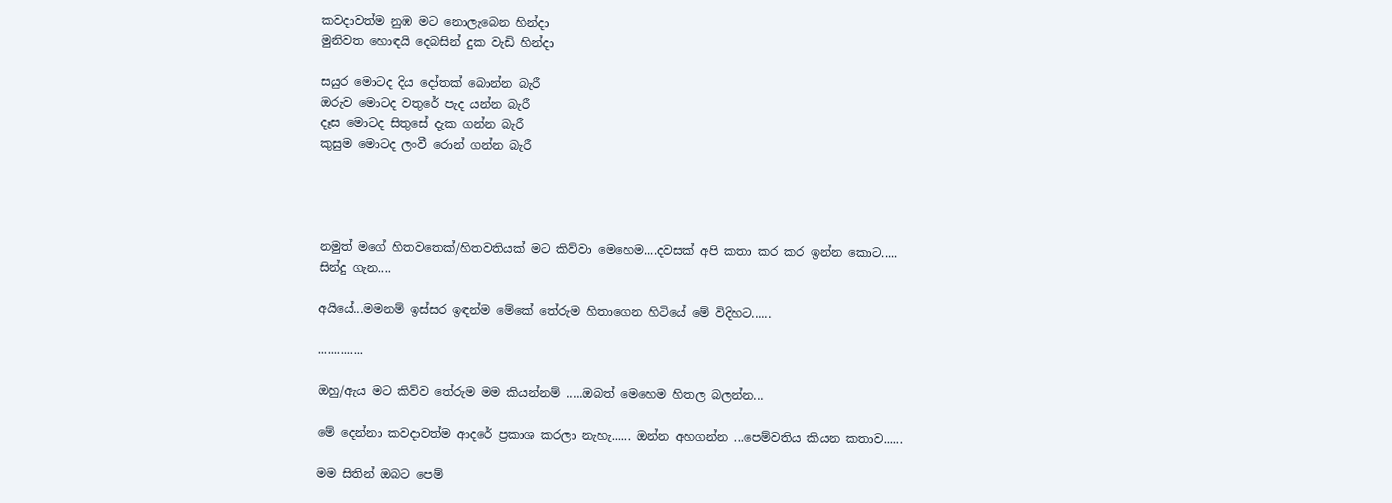කවදාවත්ම නුඹ මට නොලැබෙන හින්දා
මුනිවත හොඳයි දෙබසින් දුක වැඩි හින්දා

සයුර මොටද දිය දෝතක් බොන්න බැරී
ඔරුව මොටද වතුරේ පැද යන්න බැරී
දෑස මොටද සිතුසේ දැක ගන්න බැරී
කුසුම මොටද ලංවී රොන් ගන්න බැරී




නමුත් මගේ හිතවතෙක්/හිතවතියක් මට කිව්වා මෙහෙම....දවසක් අපි කතා කර කර ඉන්න කොට.....
සින්දු ගැන....

අයියේ...මමනම් ඉස්සර ඉඳන්ම මේකේ තේරුම හිතාගෙන හිටියේ මේ විදිහට......

..............

ඔහු/ඇය මට කිව්ව තේරුම මම කියන්නම් .....ඔබත් මෙහෙම හිතල බලන්න...

මේ දෙන්නා කවදාවත්ම ආදරේ ප්‍රකාශ කරලා නැහැ...... ඔන්න අහගන්න ...පෙම්වතිය කියන කතාව......

මම සිතින් ඔබට පෙම්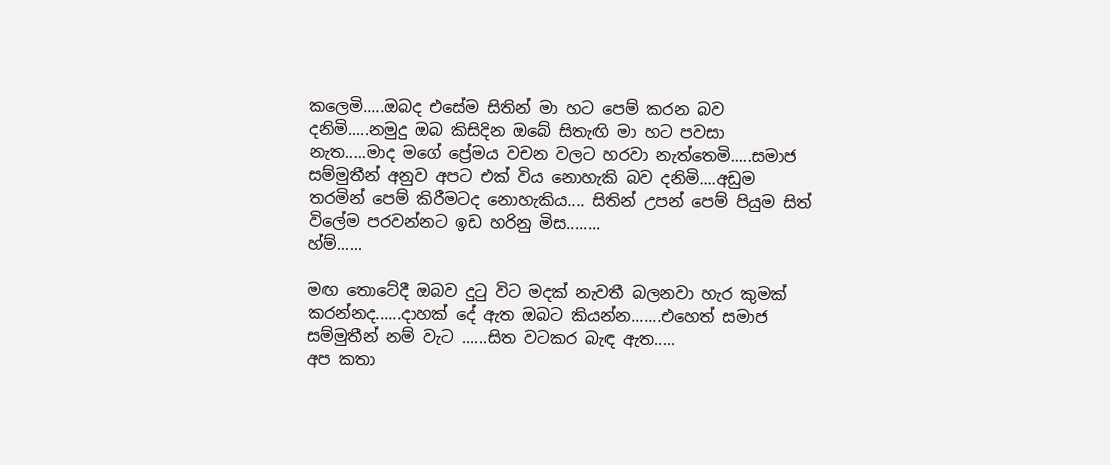කලෙමි.....ඔබද එසේම සිතින් මා හට පෙම් කරන බව දනිමි.....නමුදු ඔබ කිසිදින ඔබේ සිතැඟි මා හට පවසා නැත.....මාද මගේ ප්‍රේමය වචන වලට හරවා නැත්තෙමි.....සමාජ සම්මුතීන් අනුව අපට එක් විය නොහැකි බව දනිමි....අඩුම තරමින් පෙම් කිරීමටද නොහැකිය.... සිතින් උපන් පෙම් පියුම සිත් විලේම පරවන්නට ඉඩ හරිනු මිස........
හ්ම්......

මඟ තොටේදී ඔබව දුටු විට මදක් නැවතී බලනවා හැර කුමක් කරන්නද......දාහක් දේ ඇත ඔබට කියන්න.......එහෙත් සමාජ සම්මුතීන් නම් වැට ......සිත වටකර බැඳ ඇත.....
අප කතා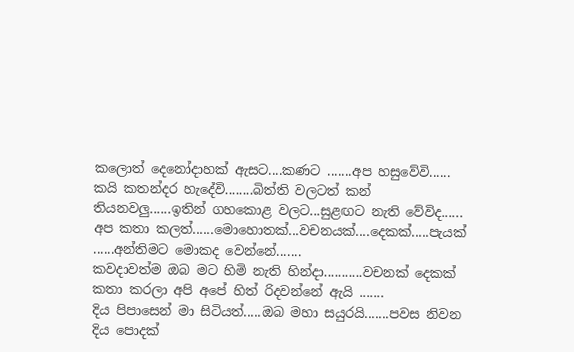කලොත් දෙනෝදාහක් ඇසට....කණට .......අප හසුවේවි......
කයි කතන්දර හැදේවි........බිත්ති වලටත් කන් තියනවලු......ඉතින් ගහකොළ වලට...සුළඟට නැති වේවිද......
අප කතා කලත්......මොහොතක්...වචනයක්....දෙකක්.....පැයක් ......අන්තිමට මොකද වෙන්නේ.......
කවදාවත්ම ඔබ මට හිමි නැති හින්දා...........වචනක් දෙකක් කතා කරලා අපි අපේ හිත් රිදවන්නේ ඇයි .......
දිය පිපාසෙන් මා සිටියත්.....ඔබ මහා සයුරයි.......පවස නිවන දිය පොදක්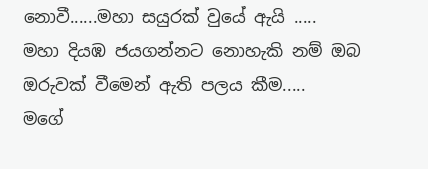නොවී......මහා සයුරක් වුයේ ඇයි .....
මහා දියඹ ජයගන්නට නොහැකි නම් ඔබ ඔරුවක් වීමෙන් ඇති පලය කීම.....
මගේ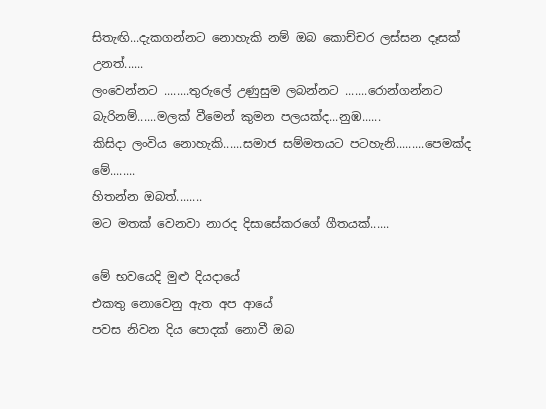සිතැඟි...දැකගන්නට නොහැකි නම් ඔබ කොච්චර ලස්සන දෑසක් උනත්......
ලංවෙන්නට ........තුරුලේ උණුසුම ලබන්නට .......රොන්ගන්නට බැරිනම්......මලක් වීමෙන් කුමන පලයක්ද...නුඹ......
කිසිදා ලංවිය නොහැකි......සමාජ සම්මතයට පටහැනි.........පෙමක්ද මේ........
හිතන්න ඔබත්........
මට මතක් වෙනවා නාරද දිසාසේකරගේ ගීතයක්......

මේ භවයෙදි මුළු දියදායේ
එකතු නොවෙනු ඇත අප ආයේ
පවස නිවන දිය පොදක් නොවී ඔබ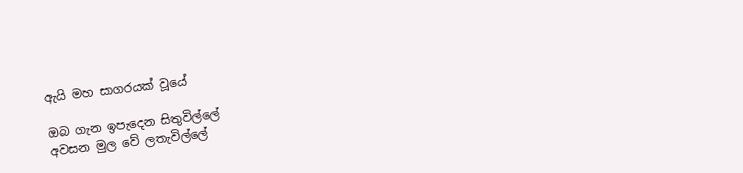ඇයි මහ සාගරයක් වූයේ

ඔබ ගැන ඉපැදෙන සිතුවිල්ලේ
අවසන මුල වේ ලතැවිල්ලේ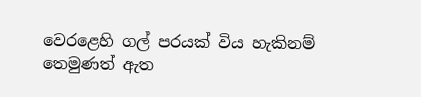වෙරළෙහි ගල් පරයක් විය හැකිනම්
තෙමුණත් ඇත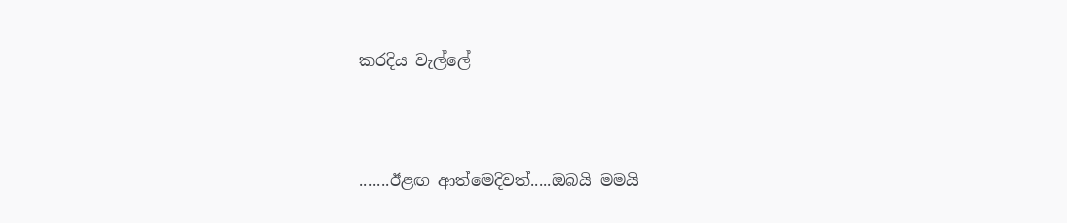කරදිය වැල්ලේ



.......ඊළඟ ආත්මෙදිවත්.....ඔබයි මමයි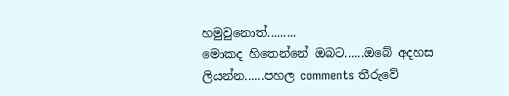හමුවුනොත්.........
මොකද හිතෙන්නේ ඔබට......ඔබේ අදහස ලියන්න......පහල comments තීරුවේ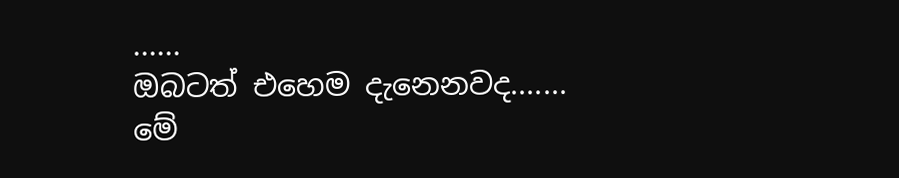......
ඔබටත් එහෙම දැනෙනවද.......
මේ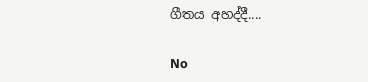ගීතය අහද්දී....

No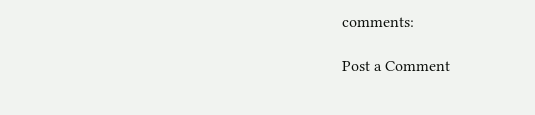comments:

Post a Comment